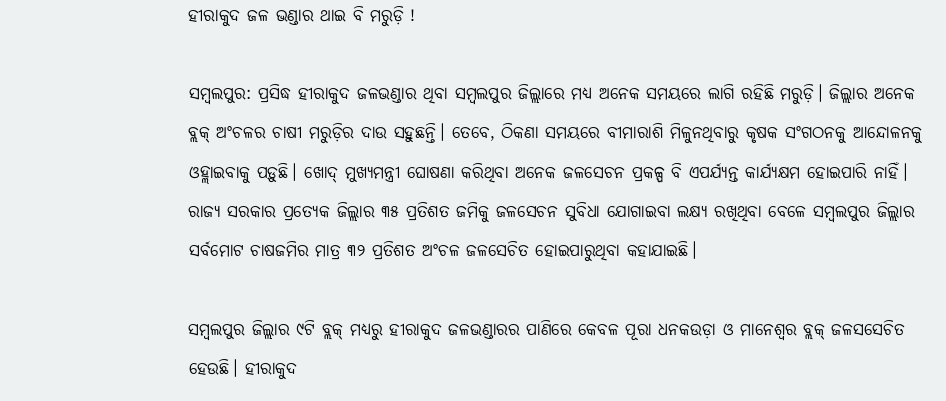ହୀରାକୁଦ ଜଳ ଭଣ୍ଡାର ଥାଇ ବି ମରୁଡ଼ି !

ସମ୍ବଲପୁର: ପ୍ରସିଦ୍ଧ ହୀରାକୁଦ ଜଳଭଣ୍ଡାର ଥିବା ସମ୍ବଲପୁର ଜିଲ୍ଲାରେ ମଧ୍ୟ ଅନେକ ସମୟରେ ଲାଗି ରହିଛି ମରୁଡ଼ି। ଜିଲ୍ଲାର ଅନେକ ବ୍ଲକ୍ ଅଂଚଳର ଚାଷୀ ମରୁଡ଼ିର ଦାଉ ସହୁଛନ୍ତି। ତେବେ, ଠିକଣା ସମୟରେ ବୀମାରାଶି ମିଳୁନଥିବାରୁ କୃଷକ ସଂଗଠନକୁ ଆନ୍ଦୋଳନକୁ ଓହ୍ଲାଇବାକୁ ପଡ଼ୁଛି। ଖୋଦ୍‌ ମୁଖ୍ୟମନ୍ତ୍ରୀ ‌ଘୋଷଣା କରିଥିବା ଅନେକ ଜଳସେଚନ ପ୍ରକଳ୍ପ ବି ଏପର୍ଯ୍ୟନ୍ତ କାର୍ଯ୍ୟକ୍ଷମ ହୋଇପାରି ନାହିଁ। ରାଜ୍ୟ ସରକାର ପ୍ରତ୍ୟେକ ଜିଲ୍ଲାର ୩୫ ପ୍ରତିଶତ ଜମିକୁ ଜଳସେଚନ ସୁବିଧା ଯୋଗାଇବା ଲକ୍ଷ୍ୟ ରଖିଥିବା ବେଳେ ସମ୍ବଲପୁର ଜିଲ୍ଲାର ସର୍ବମୋଟ ଚାଷଜମିର ମାତ୍ର ୩୨ ପ୍ରତିଶତ ଅଂଚଳ ଜଳସେଚିତ ହୋଇପାରୁଥିବା କହାଯାଇଛି।

ସମ୍ବଲପୁର ଜିଲ୍ଲାର ୯ଟି ବ୍ଲକ୍ ମଧ୍ୟରୁ ହୀରାକୁଦ ଜଳଭଣ୍ଡାରର ପାଣିରେ କେବଳ ପୂରା ଧନକଉଡ଼ା ଓ ମାନେଶ୍ବର ବ୍ଲକ୍‌ ଜଳସ‌ସେଚିତ ହେଉଛି। ହୀରାକୁଦ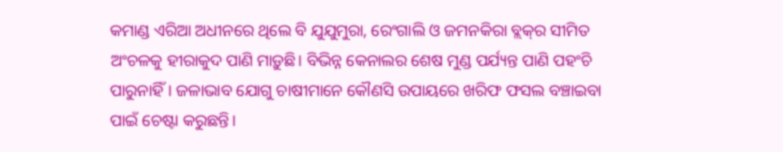କମାଣ୍ଡ ଏରିଆ ଅଧୀନରେ ଥିଲେ ବି ଯୁଯୁମୁରା, ରେଂଗାଲି ଓ ଜମନକିରା ବ୍ଲକ୍‌ର ସୀମିତ ଅଂଚଳକୁ ହୀରାକୁଦ ପାଣି ମାଡ଼ୁଛି। ବିଭିନ୍ନ କେନାଲର ଶେଷ ମୁଣ୍ଡ ପର୍ଯ୍ୟନ୍ତ ପାଣି ପହଂଚି ପାରୁନାହିଁ। ଜଳାଭାବ ଯୋଗୁ ଚାଷୀମାନେ କୌଣସି ଉପାୟରେ ଖରିଫ ଫସଲ ବଞ୍ଚାଇବା ପାଇଁ ଚେଷ୍ଟା କରୁଛନ୍ତି।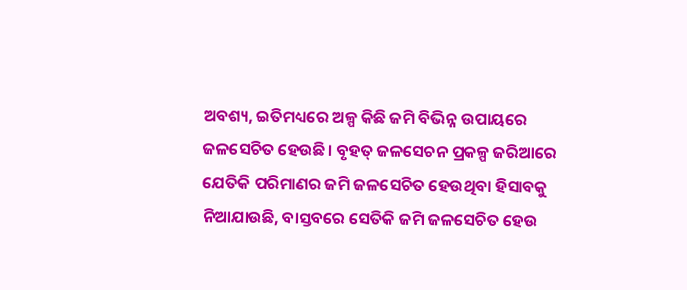ଅବଶ୍ୟ, ଇତିମଧ୍ୟରେ ଅଳ୍ପ କିଛି ଜମି ବିଭିନ୍ନ ଉପାୟରେ ଜଳସେଚିତ ହେଉଛି। ବୃହତ୍ ଜଳସେଚନ ପ୍ରକଳ୍ପ ଜରିଆରେ ଯେତିକି ପରିମାଣର ଜମି ଜଳସେଚିତ ହେଉଥିବା ହିସାବକୁ ନିଆଯାଉଛି, ବାସ୍ତବରେ ସେତିକି ଜମି ଜଳସେଚିତ ହେଉ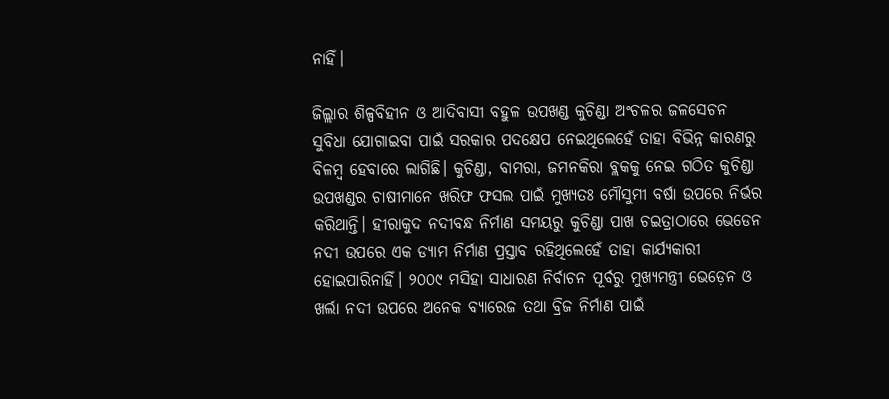ନାହିଁ।

ଜିଲ୍ଲାର ଶିଳ୍ପବିହୀନ ଓ ଆଦିବାସୀ ବହୁଳ ଉପଖଣ୍ଡ କୁଚିଣ୍ଡା ଅଂଚଳର ଜଳସେଚନ ସୁବିଧା ଯୋଗାଇବା ପାଇଁ ସରକାର ପଦକ୍ଷେପ ନେଇଥିଲେହେଁ ତାହା ବିଭିନ୍ନ କାରଣରୁ ବିଳମ୍ବ ହେବାରେ ଲାଗିଛି। କୁଚିଣ୍ଡା, ବାମରା, ଜମନକିରା ବ୍ଲକକୁ ନେଇ ଗଠିତ କୁଚିଣ୍ଡା ଉପଖଣ୍ଡର ଚାଷୀମାନେ ଖରିଫ ଫସଲ ପାଇଁ ମୁଖ୍ୟତଃ ମୌସୁମୀ ବର୍ଷା ଉପରେ ନିର୍ଭର କରିଥାନ୍ତି। ହୀରାକୁଦ ନଦୀବନ୍ଧ ନିର୍ମାଣ ସମୟରୁ କୁଚିଣ୍ଡା ପାଖ ଚଇତ୍ରାଠାରେ ଭେଡେନ ନଦୀ ଉପରେ ଏକ ଡ୍ୟାମ ନିର୍ମାଣ ପ୍ରସ୍ତାବ ରହିଥିଲେହେଁ ତାହା କାର୍ଯ୍ୟକାରୀ ହୋଇପାରିନାହିଁ। ୨୦୦୯ ମସିହା ସାଧାରଣ ନିର୍ବାଚନ ପୂର୍ବରୁ ମୁଖ୍ୟମନ୍ତ୍ରୀ ଭେଡ଼େନ ଓ ଖର୍ଲା ନଦୀ ଉପରେ ଅନେକ ବ୍ୟାରେଜ ତଥା ବ୍ରିଜ ନିର୍ମାଣ ପାଇଁ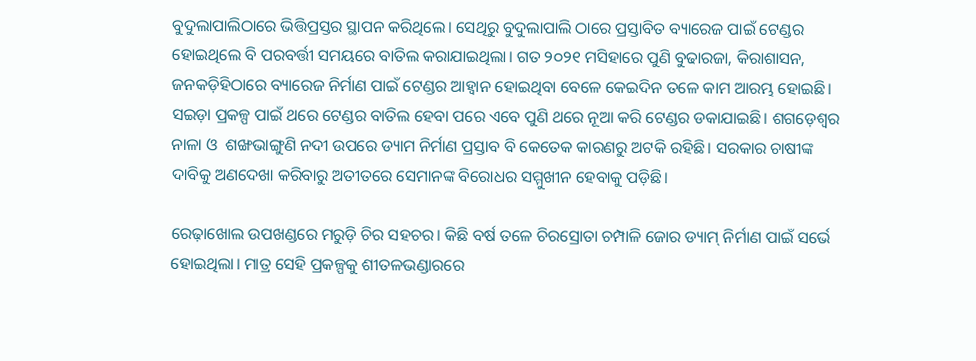ବୁଦୁଲାପାଲିଠାରେ ଭିତ୍ତିପ୍ରସ୍ତର ସ୍ଥାପନ କରିଥିଲେ। ସେଥିରୁ ବୁଦୁଲାପାଲି ଠାରେ ପ୍ରସ୍ତାବିତ ବ୍ୟାରେଜ ପାଇଁ ଟେଣ୍ଡର ହୋଇଥିଲେ ବି ପରବର୍ତ୍ତୀ ସମୟରେ ବାତିଲ କରାଯାଇଥିଲା। ଗତ ୨୦୨୧ ମସିହାରେ ପୁଣି ବୁଢାରଜା, କିରାଶାସନ, ଜନକଡ଼ିହିଠାରେ ବ୍ୟାରେଜ ନିର୍ମାଣ ପାଇଁ ଟେଣ୍ଡର ଆହ୍ବାନ ହୋଇଥିବା ବେଳେ କେଇଦିନ ତଳେ କାମ ଆରମ୍ଭ ହୋଇଛି। ସଇଡ଼ା ପ୍ରକଳ୍ପ ପାଇଁ ଥରେ ଟେଣ୍ଡର ବାତିଲ ହେବା ପରେ ଏବେ ପୁଣି ଥରେ ନୂଆ କରି ଟେଣ୍ଡର ଡକାଯାଇଛି। ଶଗଡ଼େଶ୍ବର ନାଳା ଓ  ଶଙ୍ଖଭାଙ୍ଗୁଣି ନଦୀ ଉପରେ ଡ୍ୟାମ ନିର୍ମାଣ ପ୍ରସ୍ତାବ ବି କେତେକ କାରଣରୁ ଅଟକି ରହିଛି। ସରକାର ଚାଷୀଙ୍କ ଦାବିକୁ ଅଣଦେଖା କରିବାରୁ ଅତୀତରେ ସେମାନଙ୍କ ବିରୋଧର ସମ୍ମୁଖୀନ ହେବାକୁ ପଡ଼ିଛି।

ରେଢ଼ାଖୋଲ ଉପଖଣ୍ଡରେ ମରୁଡ଼ି ଚିର ସହଚର। କିଛି ବର୍ଷ ତଳେ ଚିରସ୍ରୋତା ଚମ୍ପାଳି ଜୋର ଡ୍ୟାମ୍ ନିର୍ମାଣ ପାଇଁ ସର୍ଭେ ହୋଇଥିଲା। ମାତ୍ର ସେହି ପ୍ରକଳ୍ପକୁ ଶୀତଳଭଣ୍ଡାରରେ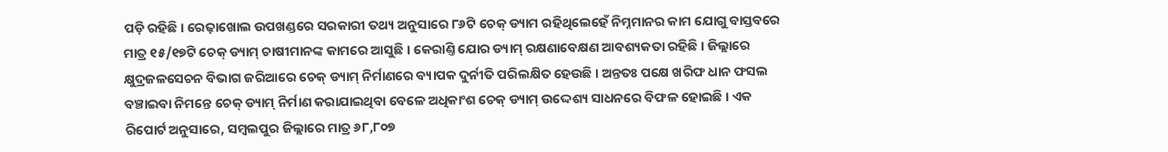ପଡ଼ି ରହିଛି। ରେଢ଼ାଖୋଲ ଉପଖଣ୍ଡରେ ସରକାରୀ ତଥ୍ୟ ଅନୁସାରେ ୮୬ଟି ଚେକ୍‌ ଡ୍ୟାମ ରହିଥିଲେହେଁ ନିମ୍ନମାନର କାମ ଯୋଗୁ ବାସ୍ତବରେ ମାତ୍ର ୧୫/୧୭ଟି ଚେକ୍‌ ଡ୍ୟାମ୍‌ ଚାଷୀମାନଙ୍କ କାମରେ ଆସୁଛି। କେରାଣ୍ତି ଯୋର ଡ୍ୟାମ୍ ରକ୍ଷଣାବେକ୍ଷଣ ଆବଶ୍ୟକତା ରହିଛି। ଜିଲ୍ଲାରେ କ୍ଷୁଦ୍ରଜଳସେଚନ ବିଭାଗ ଜରିଆରେ ଚେକ୍ ଡ୍ୟାମ୍ ନିର୍ମାଣରେ ବ୍ୟାପକ ଦୁର୍ନୀତି ପରିଲକ୍ଷିତ ହେଉଛି। ଅନ୍ତତଃ ପକ୍ଷେ ଖରିଫ ଧାନ ଫସଲ ବଞ୍ଚାଇବା ନିମନ୍ତେ ଚେକ୍ ଡ୍ୟାମ୍ ନିର୍ମାଣ କରାଯାଇଥିବା ବ‌େଳେ ଅଧିକାଂଶ ଚେକ୍ ଡ୍ୟାମ୍‌ ଉଦ୍ଦେଶ୍ୟ ସାଧନରେ ବିଫଳ ହୋଇଛି। ଏକ ରିପୋର୍ଟ ଅନୁସାରେ, ସମ୍ବଲପୁର ଜିଲ୍ଲାରେ ମାତ୍ର ୬୮,୮୦୭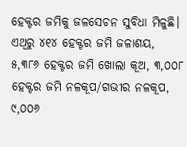ହେକ୍ଟର ଜମିକୁ ଜଳସେଚନ ସୁବିଧା ମିଳୁଛି। ଏଥିରୁ ୪୧୪ ହେକ୍ଟର ଜମି ଜଳାଶୟ, ୫,୩୮୬ ହେକ୍ଟର ଜମି ଖୋଲା କୂଅ, ୩,୦୦୮ ହେକ୍ଟର ଜମି ନଳକୂପ/ଗଭୀର ନଳକୂପ, ୯,୦୦୬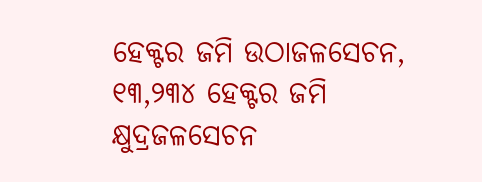ହେକ୍ଟର ଜମି ଉଠାଜଳସେଚନ, ୧୩,୨୩୪ ହେକ୍ଟର ଜମି କ୍ଷୁଦ୍ରଜଳସେଚନ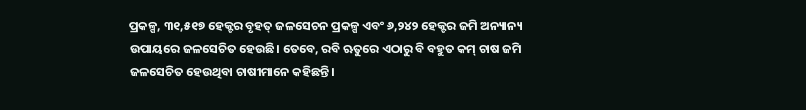ପ୍ରକଳ୍ପ, ୩୧,୫୧୭ ହେକ୍ଟର ବୃହତ୍ ଜଳସେଚନ ପ୍ରକଳ୍ପ ଏବଂ ୬,୨୪୨ ହେକ୍ଟର ଜମି ଅନ୍ୟାନ୍ୟ ଉପାୟରେ ଜଳସେଚିତ ହେଉଛି। ତେବେ, ରବି ଋତୁରେ ଏଠାରୁ ବି ବହୁତ କମ୍‌ ଚାଷ ଜମି ଜଳସେଚିତ ହେଉଥିବା ଚା‌‌ଷୀମାନେ କହିଛନ୍ତି।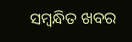ସମ୍ବନ୍ଧିତ ଖବର